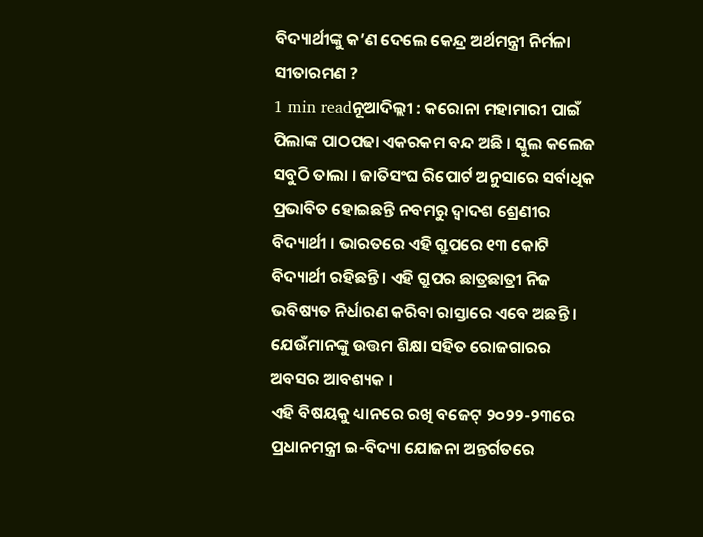ବିଦ୍ୟାର୍ଥୀଙ୍କୁ କ’ଣ ଦେଲେ କେନ୍ଦ୍ର ଅର୍ଥମନ୍ତ୍ରୀ ନିର୍ମଳା ସୀତାରମଣ ?
1 min readନୂଆଦିଲ୍ଲୀ : କରୋନା ମହାମାରୀ ପାଇଁ ପିଲାଙ୍କ ପାଠପଢା ଏକରକମ ବନ୍ଦ ଅଛି । ସ୍କୁଲ କଲେଜ ସବୁଠି ତାଲା । ଜାତିସଂଘ ରିପୋର୍ଟ ଅନୁସାରେ ସର୍ବାଧିକ ପ୍ରଭାବିତ ହୋଇଛନ୍ତି ନବମରୁ ଦ୍ୱାଦଶ ଶ୍ରେଣୀର ବିଦ୍ୟାର୍ଥୀ । ଭାରତରେ ଏହି ଗ୍ରୁପରେ ୧୩ କୋଟି ବିଦ୍ୟାର୍ଥୀ ରହିଛନ୍ତି । ଏହି ଗ୍ରୁପର ଛାତ୍ରଛାତ୍ରୀ ନିଜ ଭବିଷ୍ୟତ ନିର୍ଧାରଣ କରିବା ରାସ୍ତାରେ ଏବେ ଅଛନ୍ତି । ଯେଉଁମାନଙ୍କୁ ଉତ୍ତମ ଶିକ୍ଷା ସହିତ ରୋଜଗାରର ଅବସର ଆବଶ୍ୟକ ।
ଏହି ବିଷୟକୁ ଧ୍ୟାନରେ ରଖି ବଜେଟ୍ ୨୦୨୨-୨୩ରେ ପ୍ରଧାନମନ୍ତ୍ରୀ ଇ-ବିଦ୍ୟା ଯୋଜନା ଅନ୍ତର୍ଗତରେ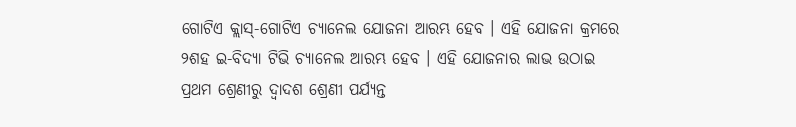ଗୋଟିଏ କ୍ଲାସ୍-ଗୋଟିଏ ଚ୍ୟାନେଲ ଯୋଜନା ଆରମ୍ଭ ହେବ । ଏହି ଯୋଜନା କ୍ରମରେ ୨ଶହ ଇ-ବିଦ୍ୟା ଟିଭି ଚ୍ୟାନେଲ ଆରମ୍ଭ ହେବ । ଏହି ଯୋଜନାର ଲାଭ ଉଠାଇ ପ୍ରଥମ ଶ୍ରେଣୀରୁ ଦ୍ୱାଦଶ ଶ୍ରେଣୀ ପର୍ଯ୍ୟନ୍ତ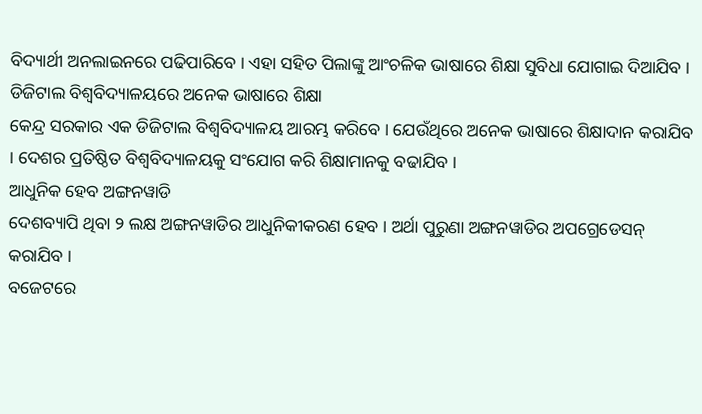ବିଦ୍ୟାର୍ଥୀ ଅନଲାଇନରେ ପଢିପାରିବେ । ଏହା ସହିତ ପିଲାଙ୍କୁ ଆଂଚଳିକ ଭାଷାରେ ଶିକ୍ଷା ସୁବିଧା ଯୋଗାଇ ଦିଆଯିବ ।
ଡିଜିଟାଲ ବିଶ୍ୱବିଦ୍ୟାଳୟରେ ଅନେକ ଭାଷାରେ ଶିକ୍ଷା
କେନ୍ଦ୍ର ସରକାର ଏକ ଡିଜିଟାଲ ବିଶ୍ୱବିଦ୍ୟାଳୟ ଆରମ୍ଭ କରିବେ । ଯେଉଁଥିରେ ଅନେକ ଭାଷାରେ ଶିକ୍ଷାଦାନ କରାଯିବ । ଦେଶର ପ୍ରତିଷ୍ଠିତ ବିଶ୍ୱବିଦ୍ୟାଳୟକୁ ସଂଯୋଗ କରି ଶିକ୍ଷାମାନକୁ ବଢାଯିବ ।
ଆଧୁନିକ ହେବ ଅଙ୍ଗନୱାଡି
ଦେଶବ୍ୟାପି ଥିବା ୨ ଲକ୍ଷ ଅଙ୍ଗନୱାଡିର ଆଧୁନିକୀକରଣ ହେବ । ଅର୍ଥା ପୁରୁଣା ଅଙ୍ଗନୱାଡିର ଅପଗ୍ରେଡେସନ୍ କରାଯିବ ।
ବଜେଟରେ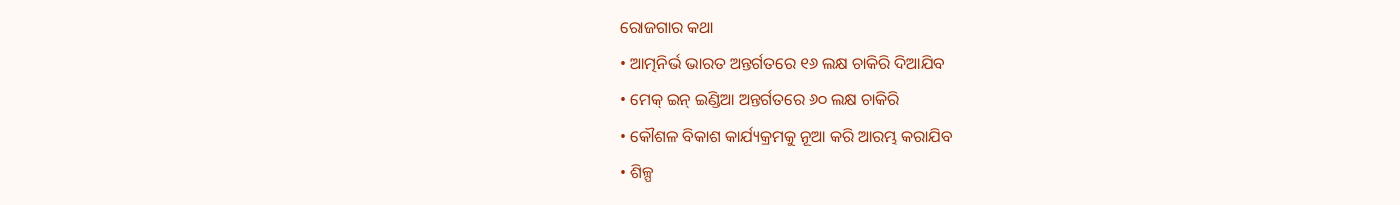ରୋଜଗାର କଥା
• ଆତ୍ମନିର୍ଭ ଭାରତ ଅନ୍ତର୍ଗତରେ ୧୬ ଲକ୍ଷ ଚାକିରି ଦିଆଯିବ
• ମେକ୍ ଇନ୍ ଇଣ୍ଡିଆ ଅନ୍ତର୍ଗତରେ ୬୦ ଲକ୍ଷ ଚାକିରି
• କୌଶଳ ବିକାଶ କାର୍ଯ୍ୟକ୍ରମକୁ ନୂଆ କରି ଆରମ୍ଭ କରାଯିବ
• ଶିଳ୍ପ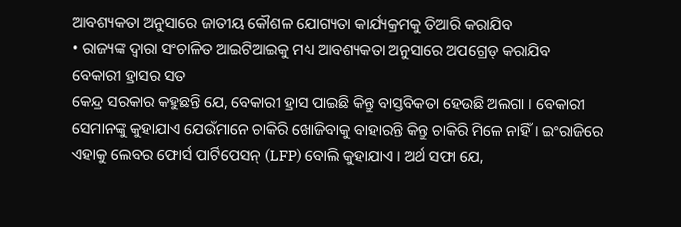ଆବଶ୍ୟକତା ଅନୁସାରେ ଜାତୀୟ କୌଶଳ ଯୋଗ୍ୟତା କାର୍ଯ୍ୟକ୍ରମକୁ ତିଆରି କରାଯିବ
• ରାଜ୍ୟଙ୍କ ଦ୍ୱାରା ସଂଚାଳିତ ଆଇଟିଆଇକୁ ମଧ୍ୟ ଆବଶ୍ୟକତା ଅନୁସାରେ ଅପଗ୍ରେଡ୍ କରାଯିବ
ବେକାରୀ ହ୍ରାସର ସତ
କେନ୍ଦ୍ର ସରକାର କହୁଛନ୍ତି ଯେ, ବେକାରୀ ହ୍ରାସ ପାଇଛି କିନ୍ତୁ ବାସ୍ତବିକତା ହେଉଛି ଅଲଗା । ବେକାରୀ ସେମାନଙ୍କୁ କୁହାଯାଏ ଯେଉଁମାନେ ଚାକିରି ଖୋଜିବାକୁ ବାହାରନ୍ତି କିନ୍ତୁ ଚାକିରି ମିଳେ ନାହିଁ । ଇଂରାଜିରେ ଏହାକୁ ଲେବର ଫୋର୍ସ ପାର୍ଟିପେସନ୍ (LFP) ବୋଲି କୁହାଯାଏ । ଅର୍ଥ ସଫା ଯେ,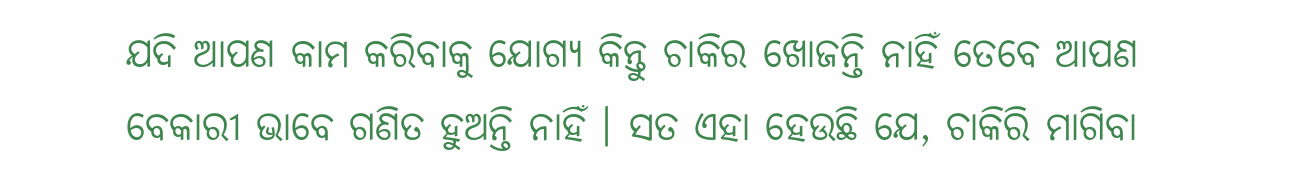ଯଦି ଆପଣ କାମ କରିବାକୁ ଯୋଗ୍ୟ କିନ୍ତୁ ଚାକିର ଖୋଜନ୍ତି ନାହିଁ ତେବେ ଆପଣ ବେକାରୀ ଭାବେ ଗଣିତ ହୁଅନ୍ତି ନାହିଁ । ସତ ଏହା ହେଉଛି ଯେ, ଚାକିରି ମାଗିବା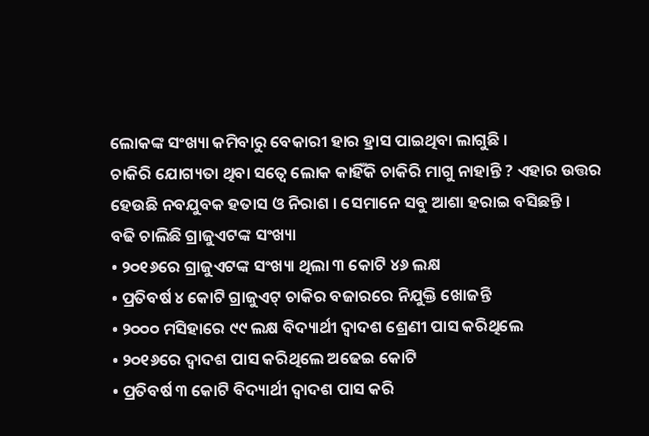ଲୋକଙ୍କ ସଂଖ୍ୟା କମିବାରୁ ବେକାରୀ ହାର ହ୍ରାସ ପାଇଥିବା ଲାଗୁଛି ।
ଚାକିରି ଯୋଗ୍ୟତା ଥିବା ସତ୍ୱେ ଲୋକ କାହିଁକି ଚାକିରି ମାଗୁ ନାହାନ୍ତି ? ଏହାର ଉତ୍ତର ହେଉଛି ନବଯୁବକ ହତାସ ଓ ନିରାଶ । ସେମାନେ ସବୁ ଆଶା ହରାଇ ବସିଛନ୍ତି ।
ବଢି ଚାଲିଛି ଗ୍ରାଜୁଏଟଙ୍କ ସଂଖ୍ୟା
• ୨୦୧୬ରେ ଗ୍ରାଜୁଏଟଙ୍କ ସଂଖ୍ୟା ଥିଲା ୩ କୋଟି ୪୬ ଲକ୍ଷ
• ପ୍ରତିବର୍ଷ ୪ କୋଟି ଗ୍ରାଜୁଏଟ୍ ଚାକିର ବଜାରରେ ନିଯୁକ୍ତି ଖୋଜନ୍ତି
• ୨୦୦୦ ମସିହାରେ ୯୯ ଲକ୍ଷ ବିଦ୍ୟାର୍ଥୀ ଦ୍ୱାଦଶ ଶ୍ରେଣୀ ପାସ କରିଥିଲେ
• ୨୦୧୬ରେ ଦ୍ୱାଦଶ ପାସ କରିଥିଲେ ଅଢେଇ କୋଟି
• ପ୍ରତିବର୍ଷ ୩ କୋଟି ବିଦ୍ୟାର୍ଥୀ ଦ୍ୱାଦଶ ପାସ କରି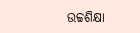ଉଚ୍ଚଶିକ୍ଷା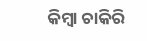କିମ୍ବା ଚାକିରି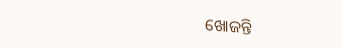ଖୋଜନ୍ତି